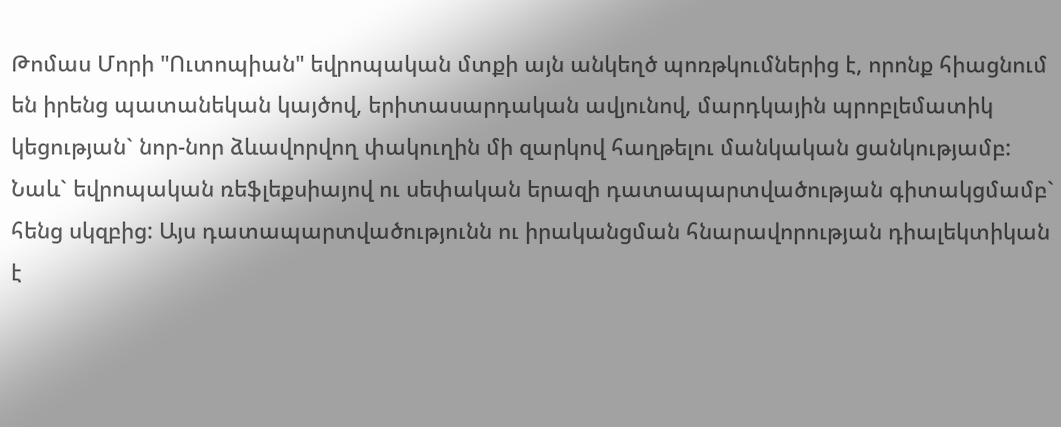Թոմաս Մորի "Ուտոպիան" եվրոպական մտքի այն անկեղծ պոռթկումներից է, որոնք հիացնում են իրենց պատանեկան կայծով, երիտասարդական ավյունով, մարդկային պրոբլեմատիկ կեցության` նոր-նոր ձևավորվող փակուղին մի զարկով հաղթելու մանկական ցանկությամբ: Նաև` եվրոպական ռեֆլեքսիայով ու սեփական երազի դատապարտվածության գիտակցմամբ` հենց սկզբից: Այս դատապարտվածությունն ու իրականցման հնարավորության դիալեկտիկան է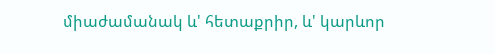միաժամանակ և' հետաքրիր, և' կարևոր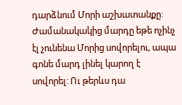դարձնում Մորի աշխատանքը: Ժամանակակից մարդը եթե ոչինչ էլ չունենա Մորից սովորելու, ապա գոնե մարդ լինել կարող է սովորել: Ու թերևս դա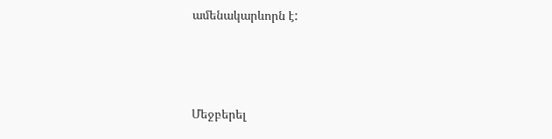ամենակարևորն է:



Մեջբերել